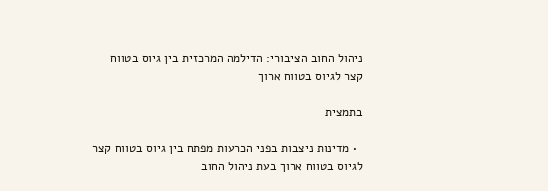ניהול החוב הציבורי: הדילמה המרכזית בין גיוס בטווח קצר לגיוס בטווח ארוך

בתמצית

  • מדינות ניצבות בפני הכרעות מפתח בין גיוס בטווח קצר לגיוס בטווח ארוך בעת ניהול החוב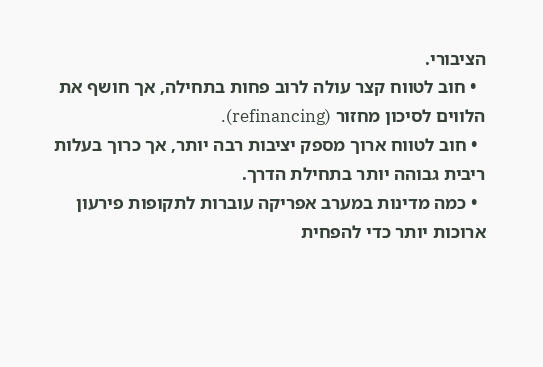הציבורי.
  • חוב לטווח קצר עולה לרוב פחות בתחילה, אך חושף את הלווים לסיכון מחזור (refinancing).
  • חוב לטווח ארוך מספק יציבות רבה יותר, אך כרוך בעלות ריבית גבוהה יותר בתחילת הדרך.
  • כמה מדינות במערב אפריקה עוברות לתקופות פירעון ארוכות יותר כדי להפחית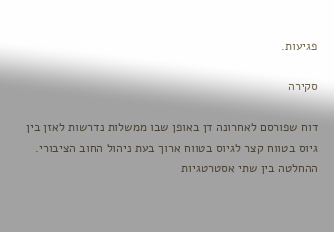פגיעות.

סקירה

דוח שפורסם לאחרונה דן באופן שבו ממשלות נדרשות לאזן בין גיוס בטווח קצר לגיוס בטווח ארוך בעת ניהול החוב הציבורי. ההחלטה בין שתי אסטרטגיות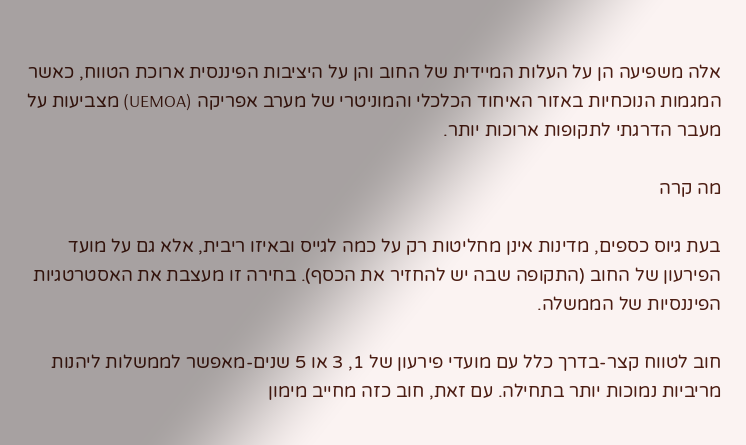אלה משפיעה הן על העלות המיידית של החוב והן על היציבות הפיננסית ארוכת הטווח, כאשר המגמות הנוכחיות באזור האיחוד הכלכלי והמוניטרי של מערב אפריקה (UEMOA) מצביעות על מעבר הדרגתי לתקופות ארוכות יותר.

מה קרה

בעת גיוס כספים, מדינות אינן מחליטות רק על כמה לגייס ובאיזו ריבית, אלא גם על מועד הפירעון של החוב (התקופה שבה יש להחזיר את הכסף). בחירה זו מעצבת את האסטרטגיות הפיננסיות של הממשלה.

חוב לטווח קצר-בדרך כלל עם מועדי פירעון של 1, 3 או 5 שנים-מאפשר לממשלות ליהנות מריביות נמוכות יותר בתחילה. עם זאת, חוב כזה מחייב מימון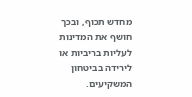מחדש תכוף, ובכך חושף את המדינות לעליות בריביות או לירידה בביטחון המשקיעים.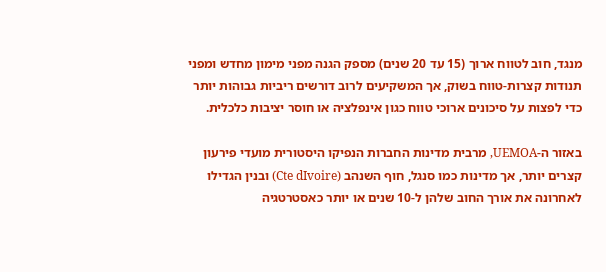מנגד, חוב לטווח ארוך (15 עד 20 שנים) מספק הגנה מפני מימון מחדש ומפני תנודות קצרות-טווח בשוק, אך המשקיעים לרוב דורשים ריביות גבוהות יותר כדי לפצות על סיכונים ארוכי טווח כגון אינפלציה או חוסר יציבות כלכלית.

באזור ה-UEMOA, מרבית מדינות החברות הנפיקו היסטורית מועדי פירעון קצרים יותר, אך מדינות כמו סנגל, חוף השנהב (Cte dIvoire) ובנין הגדילו לאחרונה את אורך החוב שלהן ל-10 שנים או יותר כאסטרטגיה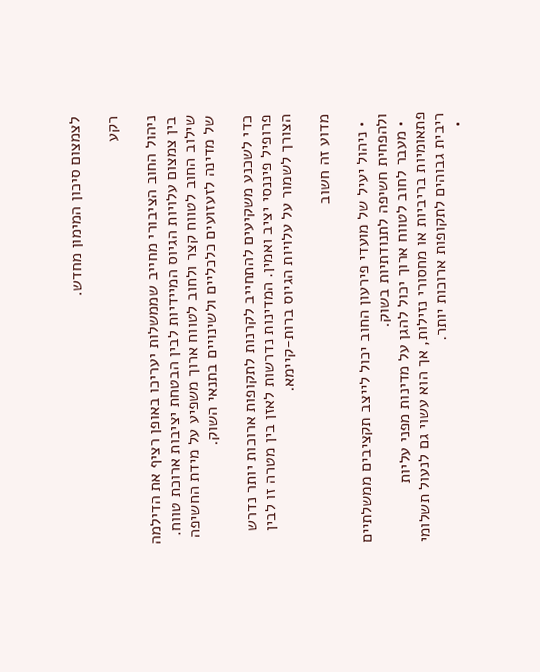לצמצום סיכון המימון מחדש.

רקע

ניהול החוב הציבורי מחייב שממשלות יעריכו באופן רציף את הדילמה בין צמצום עלויות הגיוס המיידיות לבין הבטחת יציבות ארוכת טווח. שילוב החוב לטווח קצר ולחוב לטווח ארוך משפיע על מידת החשיפה של מדינה לזעזועים כלכליים ולשינויים בתנאי השוק.

כדי לשכנע משקיעים להתחייב לקרנות לתקופות ארוכות יותר נדרש פרופיל פיננסי יציב ואמין. המדינות נדרשות לאזן בין מטרה זו לבין הצורך לשמור על עלויות הגיוס ברות-קיימא.

מדוע זה חשוב

  • ניהול יעיל של מועדי פירעון החוב יכול לייצב תקציבים ממשלתיים ולהפחית חשיפה לתנודתיות בשוק.
  • מעבר לחוב לטווח ארוך יכול להגן על מדינות מפני עליות פתאומיות בריביות או מחסורי נזילות, אך הוא עשוי גם לנעול תשלומי ריבית גבוהים לתקופות ארוכות יותר.
  •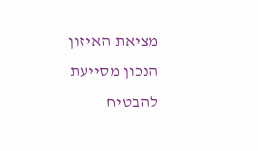מציאת האיזון הנכון מסייעת להבטיח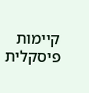קיימות פיסקלית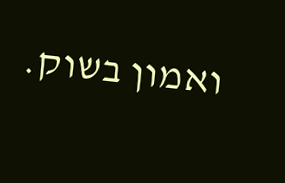ואמון בשוק.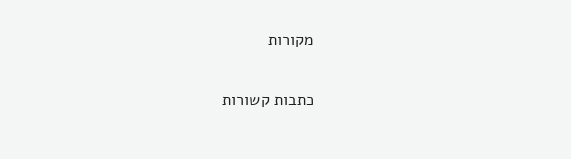מקורות

כתבות קשורות